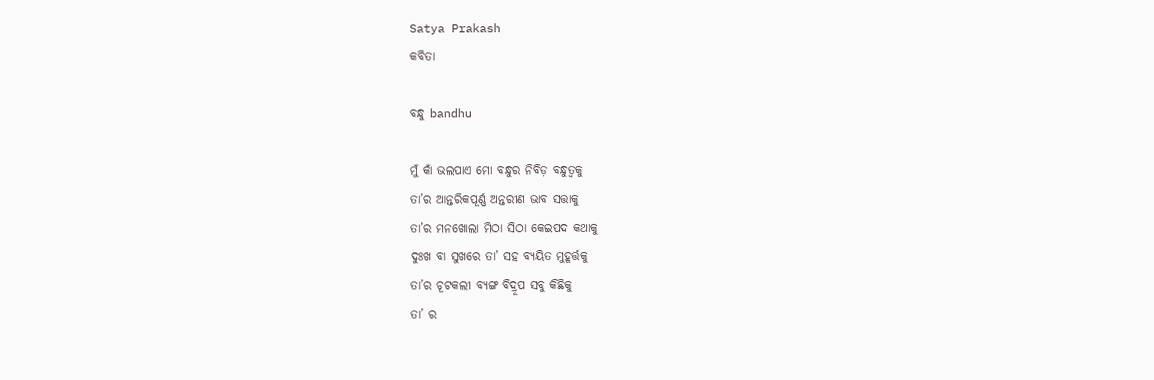Satya Prakash
କବିତା

ବନ୍ଧୁ bandhu

ମୁଁ କାଁ ଭଲପାଏ ମୋ ବନ୍ଧୁର ନିବିଡ଼ ବନ୍ଧୁତ୍ଵକୁ
ତା’ର ଆନ୍ତରିକପୂର୍ଣ୍ଣ ଅନ୍ତରୀଣ ଭାବ ସତ୍ତାକୁ
ତା’ର ମନଖୋଲା ମିଠା ସିଠା କେଇପଦ କଥାକୁ
ଦୁଃଖ ବା ସୁଖରେ ତା’ ସହ ବ୍ୟୟିତ ମୁହୂର୍ତ୍ତକୁ
ତା’ର ଚୂଟକଲୀ ବ୍ୟଙ୍ଗ ବିଦ୍ରୂପ ସବୁ କିଛିକୁ
ତା’ ର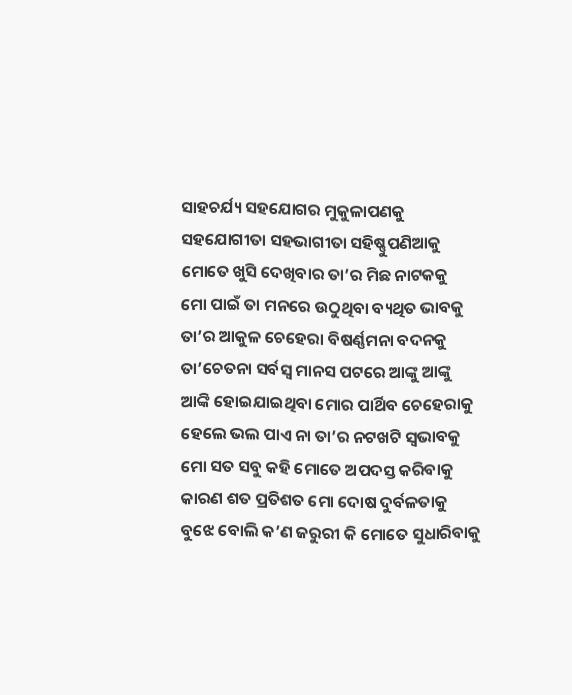ସାହଚର୍ଯ୍ୟ ସହଯୋଗର ମୁକୁଳାପଣକୁ
ସହଯୋଗୀତା ସହଭାଗୀତା ସହିଷ୍ଣୁପଣିଆକୁ
ମୋତେ ଖୁସି ଦେଖିବାର ତା’ର ମିଛ ନାଟକକୁ
ମୋ ପାଇଁ ତା ମନରେ ଉଠୁଥିବା ବ୍ୟଥିତ ଭାବକୁ
ତା’ର ଆକୁଳ ଚେହେରା ବିଷର୍ଣ୍ଣମନା ବଦନକୁ
ତା’ଚେତନା ସର୍ବସ୍ଵ ମାନସ ପଟରେ ଆଙ୍କୁ ଆଙ୍କୁ
ଆଙ୍କି ହୋଇଯାଇଥିବା ମୋର ପାର୍ଥିବ ଚେହେରାକୁ
ହେଲେ ଭଲ ପାଏ ନା ତା’ର ନଟଖଟି ସ୍ଵଭାବକୁ
ମୋ ସତ ସବୁ କହି ମୋତେ ଅପଦସ୍ତ କରିବାକୁ
କାରଣ ଶତ ପ୍ରତିଶତ ମୋ ଦୋଷ ଦୁର୍ବଳତାକୁ
ବୁଝେ ବୋଲି କ’ଣ ଜରୁରୀ କି ମୋତେ ସୁଧାରିବାକୁ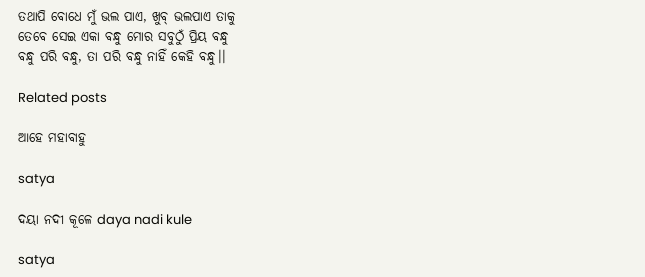ତଥାପି ବୋଧେ ମୁଁ ଭଲ ପାଏ, ଖୁବ୍ ଭଲପାଏ ତାକୁ
ତେବେ ସେଇ ଏକା ବନ୍ଧୁ ମୋର ସବୁଠୁଁ ପ୍ରିୟ ବନ୍ଧୁ
ବନ୍ଧୁ ପରି ବନ୍ଧୁ, ତା ପରି ବନ୍ଧୁ ନାହିଁ କେହି ବନ୍ଧୁ।।

Related posts

ଆହେ ମହାବାହୁ

satya

ଦୟା ନଦୀ କୂଳେ daya nadi kule

satya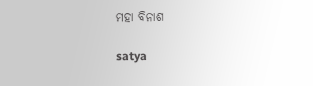ମହା ବିନାଶ

satya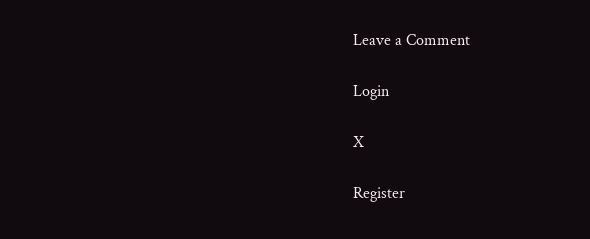Leave a Comment

Login

X

Register